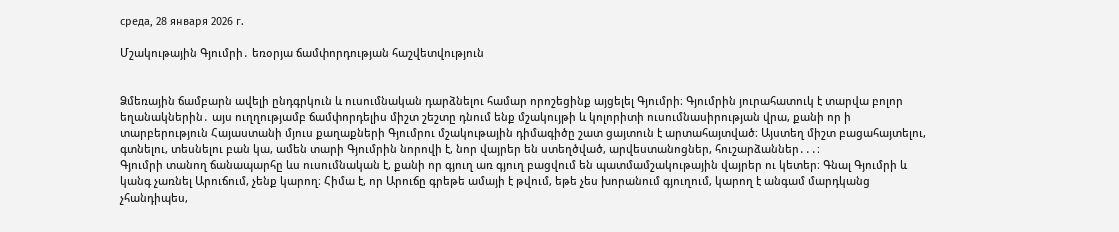среда, 28 января 2026 г.

Մշակութային Գյումրի․ եռօրյա ճամփորդության հաշվետվություն


Ձմեռային ճամբարն ավելի ընդգրկուն և ուսումնական դարձնելու համար որոշեցինք այցելել Գյումրի։ Գյումրին յուրահատուկ է տարվա բոլոր եղանակներին․ այս ուղղությամբ ճամփորդելիս միշտ շեշտը դնում ենք մշակույթի և կոլորիտի ուսումնասիրության վրա, քանի որ ի տարբերություն Հայաստանի մյուս քաղաքների Գյումրու մշակութային դիմագիծը շատ ցայտուն է արտահայտված։ Այստեղ միշտ բացահայտելու, գտնելու, տեսնելու բան կա, ամեն տարի Գյումրին նորովի է, նոր վայրեր են ստեղծված, արվեստանոցներ, հուշարձաններ․․․։
Գյումրի տանող ճանապարհը ևս ուսումնական է, քանի որ գյուղ առ գյուղ բացվում են պատմամշակութային վայրեր ու կետեր։ Գնալ Գյումրի և կանգ չառնել Արուճում, չենք կարող։ Հիմա է, որ Արուճը գրեթե ամայի է թվում, եթե չես խորանում գյուղում, կարող է անգամ մարդկանց չհանդիպես,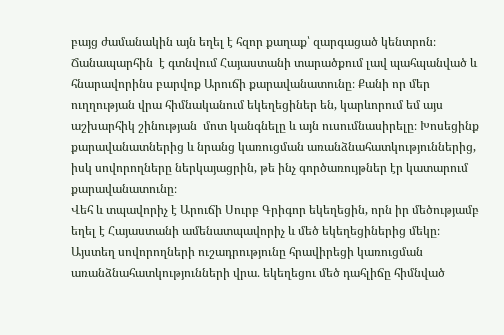բայց ժամանակին այն եղել է հզոր քաղաք՝ զարգացած կենտրոն։ Ճանապարհին  է գտնվում Հայաստանի տարածքում լավ պահպանված և հնարավորինս բարվոք Արուճի քարավանատունը։ Քանի որ մեր ուղղության վրա հիմնականում եկեղեցիներ են, կարևորում եմ այս աշխարհիկ շինության  մոտ կանգնելը և այն ուսումնասիրելը։ Խոսեցինք քարավանատներից և նրանց կառուցման առանձնահատկություններից, իսկ սովորողները ներկայացրին, թե ինչ գործառույթներ էր կատարում քարավանատունը։
Վեհ և տպավորիչ է Արուճի Սուրբ Գրիգոր եկեղեցին, որն իր մեծությամբ եղել է Հայաստանի ամենատպավորիչ և մեծ եկեղեցիներից մեկը։ Այստեղ սովորողների ուշադրությունը հրավիրեցի կառուցման առանձնահատկությունների վրա․ եկեղեցու մեծ դահլիճը հիմնված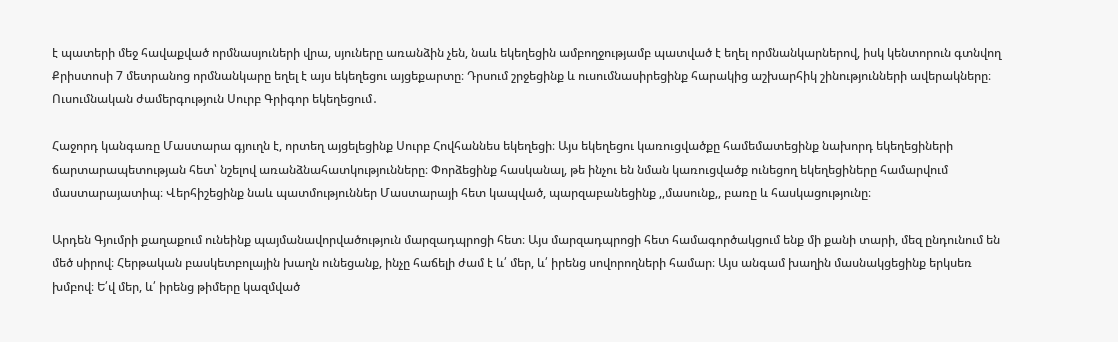է պատերի մեջ հավաքված որմնասյուների վրա, սյուները առանձին չեն, նաև եկեղեցին ամբողջությամբ պատված է եղել որմնանկարներով, իսկ կենտորուն գտնվող Քրիստոսի 7 մետրանոց որմնանկարը եղել է այս եկեղեցու այցեքարտը։ Դրսում շրջեցինք և ուսումնասիրեցինք հարակից աշխարհիկ շինությունների ավերակները։
Ուսումնական ժամերգություն Սուրբ Գրիգոր եկեղեցում․

Հաջորդ կանգառը Մաստարա գյուղն է, որտեղ այցելեցինք Սուրբ Հովհաննես եկեղեցի։ Այս եկեղեցու կառուցվածքը համեմատեցինք նախորդ եկեղեցիների  ճարտարապետության հետ՝ նշելով առանձնահատկությունները։ Փորձեցինք հասկանալ, թե ինչու են նման կառուցվածք ունեցող եկեղեցիները համարվում մաստարայատիպ։ Վերհիշեցինք նաև պատմություններ Մաստարայի հետ կապված, պարզաբանեցինք ,,մասունք,, բառը և հասկացությունը։

Արդեն Գյումրի քաղաքում ունեինք պայմանավորվածություն մարզադպրոցի հետ։ Այս մարզադպրոցի հետ համագործակցում ենք մի քանի տարի, մեզ ընդունում են մեծ սիրով։ Հերթական բասկետբոլային խաղն ունեցանք, ինչը հաճելի ժամ է և՛ մեր, և՛ իրենց սովորողների համար։ Այս անգամ խաղին մասնակցեցինք երկսեռ խմբով։ Ե՛վ մեր, և՛ իրենց թիմերը կազմված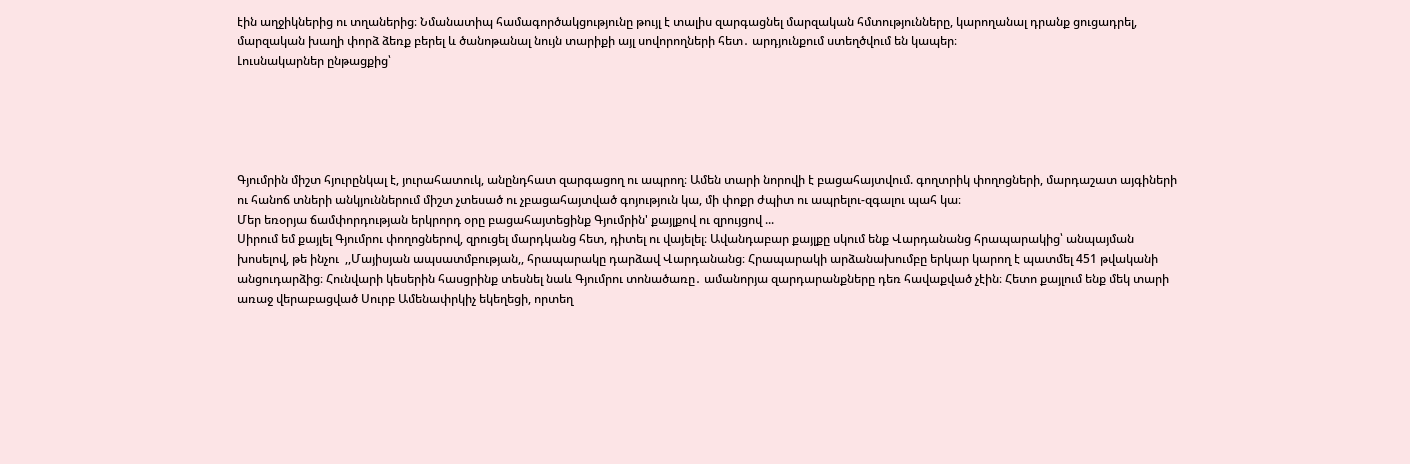էին աղջիկներից ու տղաներից։ Նմանատիպ համագործակցությունը թույլ է տալիս զարգացնել մարզական հմտությունները, կարողանալ դրանք ցուցադրել, մարզական խաղի փորձ ձեռք բերել և ծանոթանալ նույն տարիքի այլ սովորողների հետ․ արդյունքում ստեղծվում են կապեր։
Լուսնակարներ ընթացքից՝





Գյումրին միշտ հյուրընկալ է, յուրահատուկ, անընդհատ զարգացող ու ապրող։ Ամեն տարի նորովի է բացահայտվում. գողտրիկ փողոցների, մարդաշատ այգիների ու հանոճ տների անկյուններում միշտ չտեսած ու չբացահայտված գոյություն կա, մի փոքր ժպիտ ու ապրելու-զգալու պահ կա։
Մեր եռօրյա ճամփորդության երկրորդ օրը բացահայտեցինք Գյումրին' քայլքով ու զրույցով ...
Սիրում եմ քայլել Գյումրու փողոցներով, զրուցել մարդկանց հետ, դիտել ու վայելել։ Ավանդաբար քայլքը սկում ենք Վարդանանց հրապարակից՝ անպայման խոսելով, թե ինչու  ,,Մայիսյան ապսատմբության,, հրապարակը դարձավ Վարդանանց։ Հրապարակի արձանախումբը երկար կարող է պատմել 451 թվականի անցուդարձից։ Հունվարի կեսերին հասցրինք տեսնել նաև Գյումրու տոնածառը․ ամանորյա զարդարանքները դեռ հավաքված չէին։ Հետո քայլում ենք մեկ տարի առաջ վերաբացված Սուրբ Ամենափրկիչ եկեղեցի, որտեղ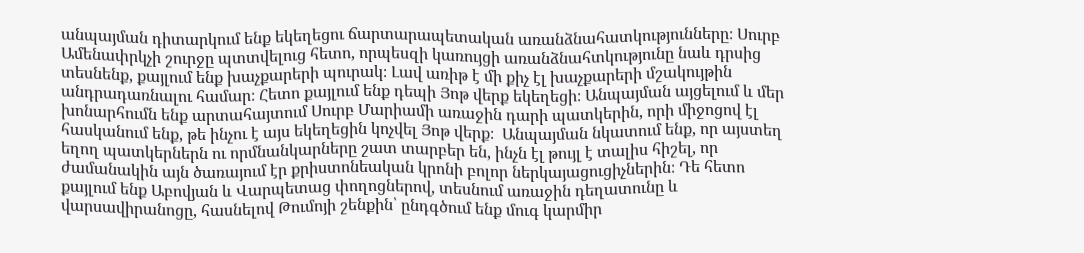անպայման դիտարկում ենք եկեղեցու ճարտարապետական առանձնահատկությունները։ Սուրբ Ամենափրկչի շուրջը պտտվելուց հետո, որպեսզի կառույցի առանձնահտկությունը նաև դրսից տեսնենք, քայլում ենք խաչքարերի պուրակ։ Լավ առիթ է մի քիչ էլ խաչքարերի մշակույթին անդրադառնալու համար։ Հետո քայլում ենք դեպի Յոթ վերք եկեղեցի։ Անպայման այցելում և մեր խոնարհումն ենք արտահայտում Սուրբ Մարիամի առաջին դարի պատկերին, որի միջոցով էլ հասկանում ենք, թե ինչու է այս եկեղեցին կոչվել Յոթ վերք։  Անպայման նկատում ենք, որ այստեղ եղող պատկերներն ու որմնանկարները շատ տարբեր են, ինչն էլ թույլ է տալիս հիշել, որ ժամանակին այն ծառայում էր քրիստոնեական կրոնի բոլոր ներկայացուցիչներին։ Դե հետո քայլում ենք Աբովյան և Վարպետաց փողոցներով, տեսնում առաջին դեղատունը և վարսավիրանոցը, հասնելով Թումոյի շենքին՝ ընդգծում ենք մուգ կարմիր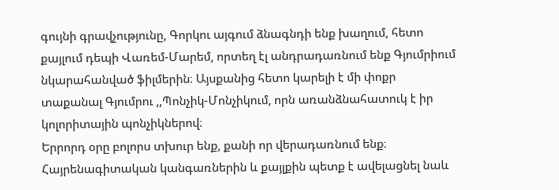գույնի գրավչությունը, Գորկու այգում ձնագնդի ենք խաղում, հետո քայլում դեպի Վառեմ-Մարեմ, որտեղ էլ անդրադառնում ենք Գյումրիում նկարահանված ֆիլմերին։ Այսքանից հետո կարելի է մի փոքր տաքանալ Գյումրու ,,Պոնչիկ-Մոնչիկում, որն առանձնահատուկ է իր կոլորիտային պոնչիկներով։
Երրորդ օրը բոլորս տխուր ենք, քանի որ վերադառնում ենք։ Հայրենագիտական կանգառներին և քայլքին պետք է ավելացնել նաև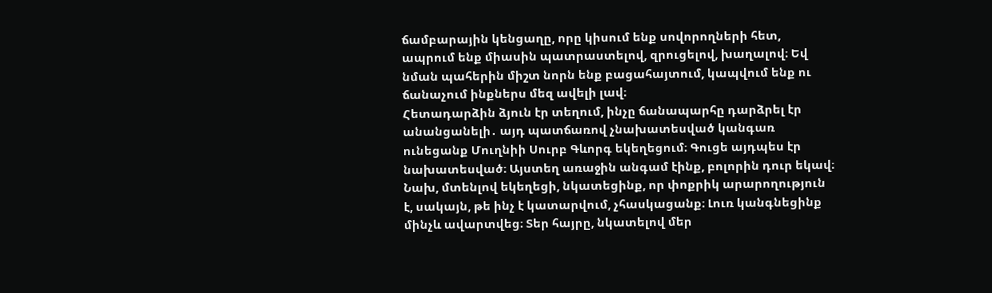ճամբարային կենցաղը, որը կիսում ենք սովորողների հետ, ապրում ենք միասին պատրաստելով, զրուցելով, խաղալով։ Եվ նման պահերին միշտ նորն ենք բացահայտում, կապվում ենք ու ճանաչում ինքներս մեզ ավելի լավ։
Հետադարձին ձյուն էր տեղում, ինչը ճանապարհը դարձրել էր անանցանելի․ այդ պատճառով չնախատեսված կանգառ ունեցանք Մուղնիի Սուրբ Գևորգ եկեղեցում։ Գուցե այդպես էր նախատեսված։ Այստեղ առաջին անգամ էինք, բոլորին դուր եկավ։ Նախ, մտենլով եկեղեցի, նկատեցինք, որ փոքրիկ արարողություն է, սակայն, թե ինչ է կատարվում, չհասկացանք։ Լուռ կանգնեցինք մինչև ավարտվեց։ Տեր հայրը, նկատելով մեր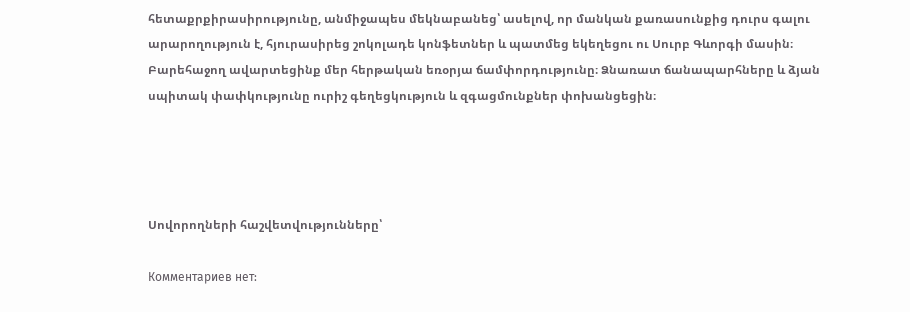հետաքրքիրասիրությունը, անմիջապես մեկնաբանեց՝ ասելով, որ մանկան քառասունքից դուրս գալու արարողություն է, հյուրասիրեց շոկոլադե կոնֆետներ և պատմեց եկեղեցու ու Սուրբ Գևորգի մասին։
Բարեհաջող ավարտեցինք մեր հերթական եռօրյա ճամփորդությունը։ Ձնառատ ճանապարհները և ձյան սպիտակ փափկությունը ուրիշ գեղեցկություն և զգացմունքներ փոխանցեցին։




Սովորողների հաշվետվությունները՝

Комментариев нет: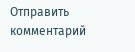Отправить комментарий